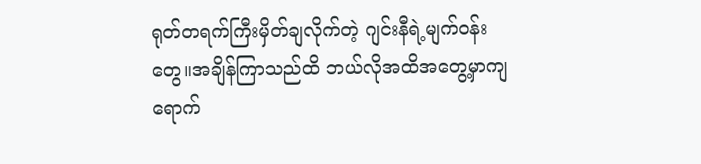ရုတ်တရက်ကြီးမှိတ်ချလိုက်တဲ့ ဂျင်းနီရဲ့မျက်ဝန်းတွေ။အချိန်ကြာသည်ထိ ဘယ်လိုအထိအတွေ့မှာကျရောက်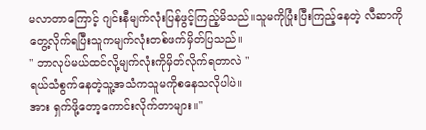မလာတာကြောင့် ဂျင်းနီမျက်လုံးပြန်ဖွင့်ကြည့်မိသည်။သူမကိုပြုံးပြီးကြည့်နေတဲ့ လီဆာကိုတွေ့လိုက်ရပြီးသူကမျက်လုံးတစ်ဖက်မှိတ်ပြသည်။
" ဘာလုပ်မယ်ထင်လို့မျက်လုံးကိုမှိတ်လိုက်ရတာလဲ "
ရယ်သံစွက်နေတဲ့သူ့အသံကသူမကိုစနေသလိုပါပဲ။
အား ရှက်ဖို့တော့ကောင်းလိုက်တာများ။"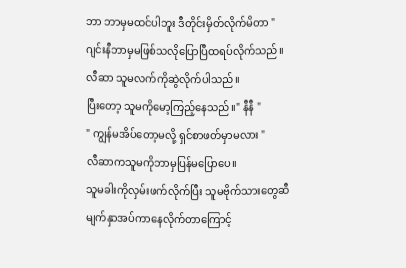ဘာ ဘာမှမထင်ပါဘူး ဒီတိုင်းမှိတ်လိုက်မိတာ "
ဂျင်းနီဘာမှမဖြစ်သလိုပြောပြီထရပ်လိုက်သည်။
လီဆာ သူမလက်ကိုဆွဲလိုက်ပါသည်။
ပြီးတော့ သူမကိုမော့ကြည့်နေသည်။" နီနီ "
" ကျွန်မအိပ်တော့မလို့ ရှင်စာဖတ်မှာမလား "
လီဆာကသူမကိုဘာမှပြန်မပြောပေ။
သူမခါးကိုလှမ်းဖက်လိုက်ပြီး သူမဗိုက်သားတွေဆီ
မျက်နှာအပ်ကာနေလိုက်တာကြောင့်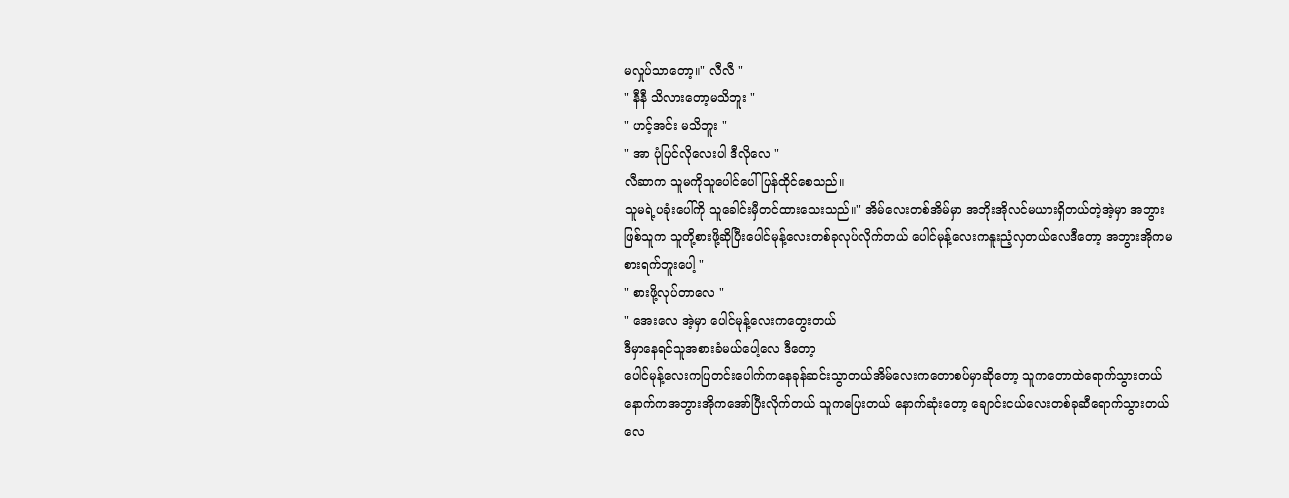မလှုပ်သာတော့။" လီလီ "
" နီနီ သိလားတော့မသိဘူး "
" ဟင့်အင်း မသိဘူး "
" အာ ပုံပြင်လိုလေးပါ ဒီလိုလေ "
လီဆာက သူမကိုသူပေါင်ပေါ်ပြန်ထိုင်စေသည်။
သူမရဲ့ပခုံးပေါ်ကို သူခေါင်းမှီတင်ထားသေးသည်။" အိမ်လေးတစ်အိမ်မှာ အဘိုးအိုလင်မယားရှိတယ်တဲ့အဲ့မှာ အဘွားဖြစ်သူက သူတို့စားဖို့ဆိုပြီးပေါင်မုန့်လေးတစ်ခုလုပ်လိုက်တယ် ပေါင်မုန့်လေးကနူးညံ့လှတယ်လေဒီတော့ အဘွားအိုကမစားရက်ဘူးပေါ့ "
" စားဖို့လုပ်တာလေ "
" အေးလေ အဲ့မှာ ပေါင်မုန့်လေးကတွေးတယ်
ဒီမှာနေရင်သူအစားခံမယ်ပေါ့လေ ဒီတော့
ပေါင်မုန့်လေးကပြတင်းပေါက်ကနေခုန်ဆင်းသွာတယ်အိမ်လေးကတောစပ်မှာဆိုတော့ သူကတောထဲရောက်သွားတယ်နောက်ကအဘွားအိုကအော်ပြီးလိုက်တယ် သူကပြေးတယ် နောက်ဆုံးတော့ ချောင်းငယ်လေးတစ်ခုဆီရောက်သွားတယ်လေ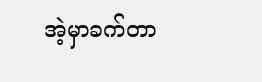အဲ့မှာခက်တာ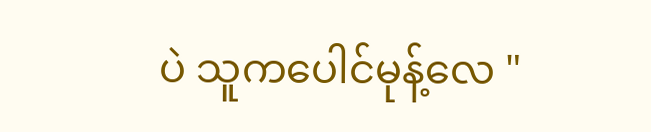ပဲ သူကပေါင်မုန့်လေ "